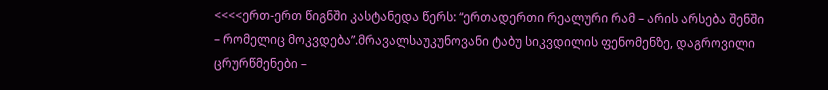<<<<ერთ-ერთ წიგნში კასტანედა წერს: “ერთადერთი რეალური რამ – არის არსება შენში – რომელიც მოკვდება”.მრავალსაუკუნოვანი ტაბუ სიკვდილის ფენომენზე, დაგროვილი ცრურწმენები –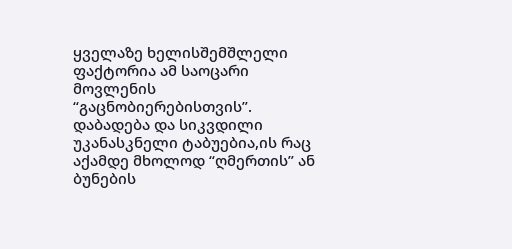ყველაზე ხელისშემშლელი ფაქტორია ამ საოცარი მოვლენის “გაცნობიერებისთვის”.
დაბადება და სიკვდილი უკანასკნელი ტაბუებია,ის რაც აქამდე მხოლოდ “ღმერთის” ან ბუნების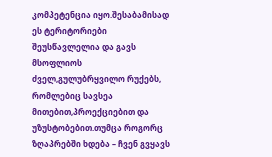კომპეტენცია იყო.შესაბამისად ეს ტერიტორიები შეუსწავლელია და გავს მსოფლიოს ძველ,გულუბრყვილო რუქებს, რომლებიც სავსეა მითებით,პროექციებით და უზუსტობებით.თუმცა როგორც ზღაპრებში ხდება – ჩვენ გვყავს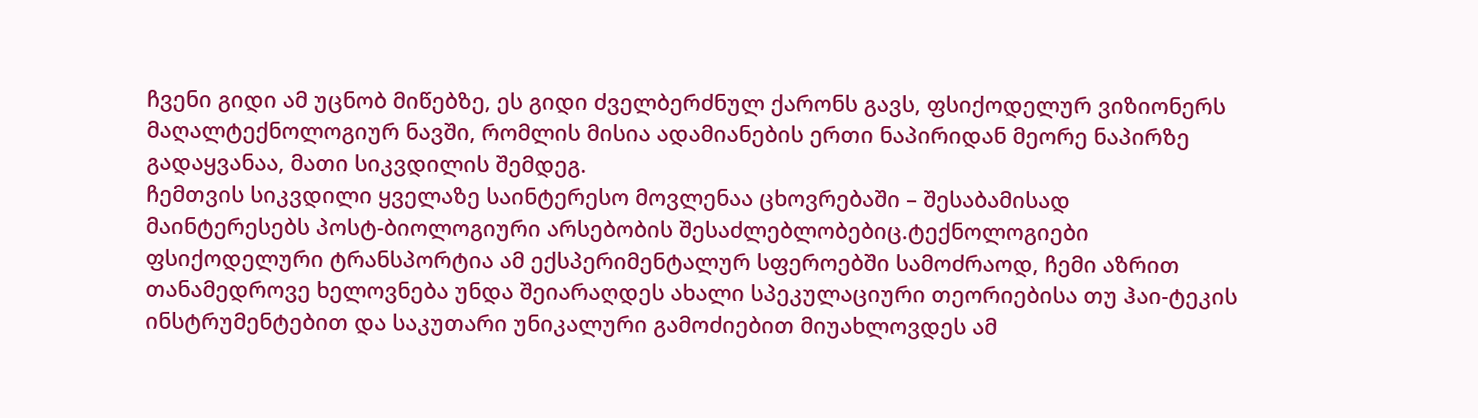ჩვენი გიდი ამ უცნობ მიწებზე, ეს გიდი ძველბერძნულ ქარონს გავს, ფსიქოდელურ ვიზიონერს მაღალტექნოლოგიურ ნავში, რომლის მისია ადამიანების ერთი ნაპირიდან მეორე ნაპირზე გადაყვანაა, მათი სიკვდილის შემდეგ.
ჩემთვის სიკვდილი ყველაზე საინტერესო მოვლენაა ცხოვრებაში – შესაბამისად მაინტერესებს პოსტ-ბიოლოგიური არსებობის შესაძლებლობებიც.ტექნოლოგიები ფსიქოდელური ტრანსპორტია ამ ექსპერიმენტალურ სფეროებში სამოძრაოდ, ჩემი აზრით თანამედროვე ხელოვნება უნდა შეიარაღდეს ახალი სპეკულაციური თეორიებისა თუ ჰაი-ტეკის ინსტრუმენტებით და საკუთარი უნიკალური გამოძიებით მიუახლოვდეს ამ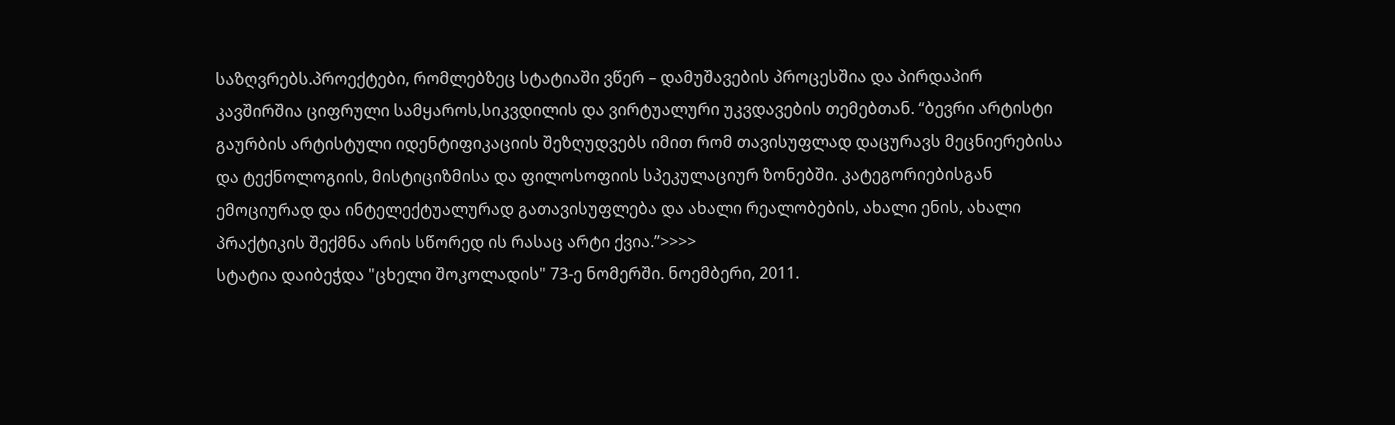საზღვრებს.პროექტები, რომლებზეც სტატიაში ვწერ – დამუშავების პროცესშია და პირდაპირ კავშირშია ციფრული სამყაროს,სიკვდილის და ვირტუალური უკვდავების თემებთან. “ბევრი არტისტი გაურბის არტისტული იდენტიფიკაციის შეზღუდვებს იმით რომ თავისუფლად დაცურავს მეცნიერებისა და ტექნოლოგიის, მისტიციზმისა და ფილოსოფიის სპეკულაციურ ზონებში. კატეგორიებისგან ემოციურად და ინტელექტუალურად გათავისუფლება და ახალი რეალობების, ახალი ენის, ახალი პრაქტიკის შექმნა არის სწორედ ის რასაც არტი ქვია.”>>>>
სტატია დაიბეჭდა "ცხელი შოკოლადის" 73-ე ნომერში. ნოემბერი, 2011.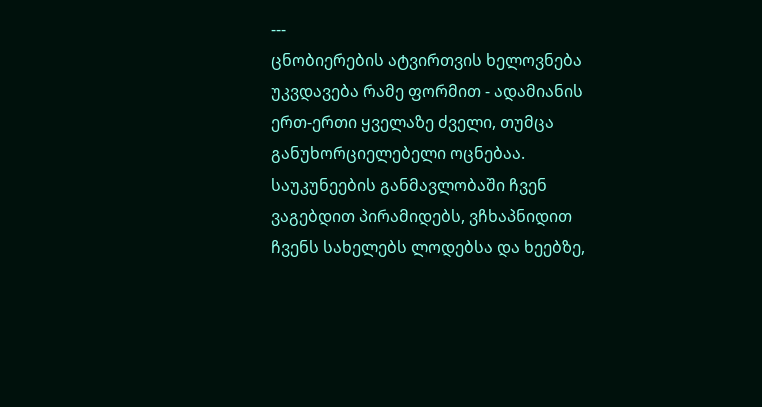---
ცნობიერების ატვირთვის ხელოვნება
უკვდავება რამე ფორმით - ადამიანის ერთ-ერთი ყველაზე ძველი, თუმცა განუხორციელებელი ოცნებაა. საუკუნეების განმავლობაში ჩვენ ვაგებდით პირამიდებს, ვჩხაპნიდით ჩვენს სახელებს ლოდებსა და ხეებზე,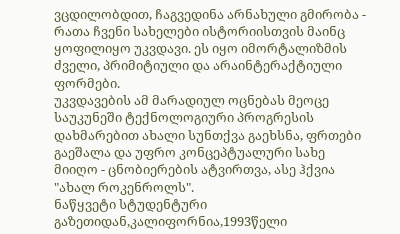ვცდილობდით, ჩაგვედინა არნახული გმირობა - რათა ჩვენი სახელები ისტორიისთვის მაინც ყოფილიყო უკვდავი. ეს იყო იმორტალიზმის ძველი, პრიმიტიული და არაინტერაქტიული ფორმები.
უკვდავების ამ მარადიულ ოცნებას მეოცე საუკუნეში ტექნოლოგიური პროგრესის დახმარებით ახალი სუნთქვა გაეხსნა, ფრთები გაეშალა და უფრო კონცეპტუალური სახე მიიღო - ცნობიერების ატვირთვა, ასე ჰქვია "ახალ როკენროლს".
ნაწყვეტი სტუდენტური გაზეთიდან,კალიფორნია,1993წელი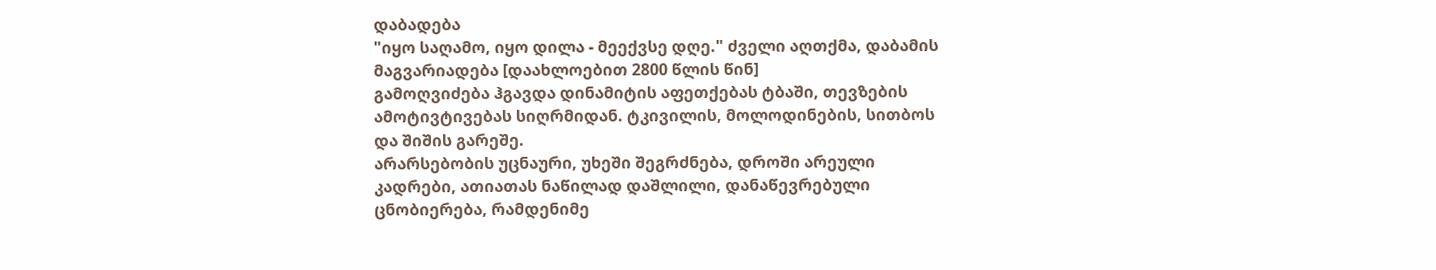დაბადება
"იყო საღამო, იყო დილა - მეექვსე დღე." ძველი აღთქმა, დაბამის მაგვარიადება [დაახლოებით 2800 წლის წინ]
გამოღვიძება ჰგავდა დინამიტის აფეთქებას ტბაში, თევზების ამოტივტივებას სიღრმიდან. ტკივილის, მოლოდინების, სითბოს და შიშის გარეშე.
არარსებობის უცნაური, უხეში შეგრძნება, დროში არეული კადრები, ათიათას ნაწილად დაშლილი, დანაწევრებული ცნობიერება, რამდენიმე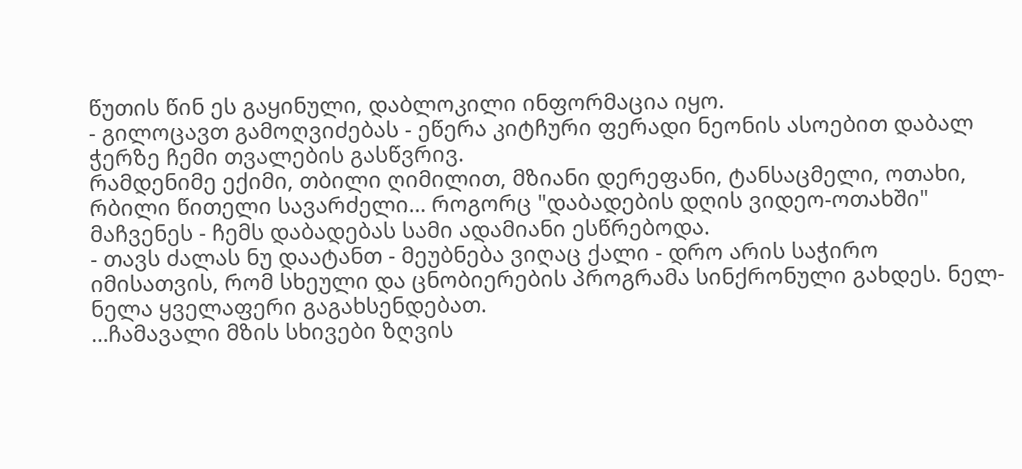წუთის წინ ეს გაყინული, დაბლოკილი ინფორმაცია იყო.
- გილოცავთ გამოღვიძებას - ეწერა კიტჩური ფერადი ნეონის ასოებით დაბალ ჭერზე ჩემი თვალების გასწვრივ.
რამდენიმე ექიმი, თბილი ღიმილით, მზიანი დერეფანი, ტანსაცმელი, ოთახი, რბილი წითელი სავარძელი… როგორც "დაბადების დღის ვიდეო-ოთახში" მაჩვენეს - ჩემს დაბადებას სამი ადამიანი ესწრებოდა.
- თავს ძალას ნუ დაატანთ - მეუბნება ვიღაც ქალი - დრო არის საჭირო იმისათვის, რომ სხეული და ცნობიერების პროგრამა სინქრონული გახდეს. ნელ-ნელა ყველაფერი გაგახსენდებათ.
…ჩამავალი მზის სხივები ზღვის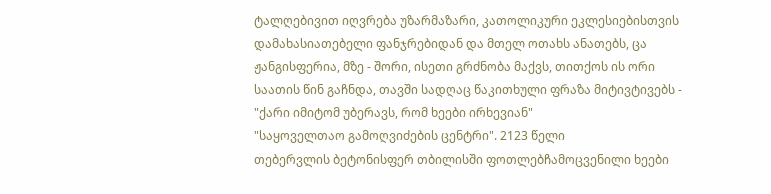ტალღებივით იღვრება უზარმაზარი, კათოლიკური ეკლესიებისთვის დამახასიათებელი ფანჯრებიდან და მთელ ოთახს ანათებს, ცა ჟანგისფერია, მზე - შორი, ისეთი გრძნობა მაქვს, თითქოს ის ორი საათის წინ გაჩნდა, თავში სადღაც წაკითხული ფრაზა მიტივტივებს - "ქარი იმიტომ უბერავს, რომ ხეები ირხევიან"
"საყოველთაო გამოღვიძების ცენტრი". 2123 წელი
თებერვლის ბეტონისფერ თბილისში ფოთლებჩამოცვენილი ხეები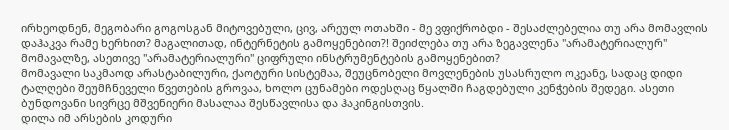ირხეოდნენ, მეგობარი გოგოსგან მიტოვებული, ცივ, არეულ ოთახში - მე ვფიქრობდი - შესაძლებელია თუ არა მომავლის დაჰაკვა რამე ხერხით? მაგალითად, ინტერნეტის გამოყენებით?! შეიძლება თუ არა ზეგავლენა "არამატერიალურ" მომავალზე, ასეთივე "არამატერიალური" ციფრული ინსტრუმენტების გამოყენებით?
მომავალი საკმაოდ არასტაბილური, ქაოტური სისტემაა, შეუცნობელი მოვლენების უსასრულო ოკეანე, სადაც დიდი ტალღები შეუმჩნეველი წვეთების გროვაა, ხოლო ცუნამები ოდესღაც წყალში ჩაგდებული კენჭების შედეგი. ასეთი ბუნდოვანი სივრცე მშვენიერი მასალაა შესწავლისა და ჰაკინგისთვის.
დილა იმ არსების კოდური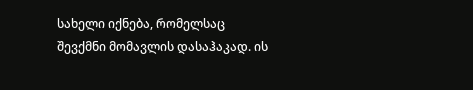სახელი იქნება, რომელსაც შევქმნი მომავლის დასაჰაკად. ის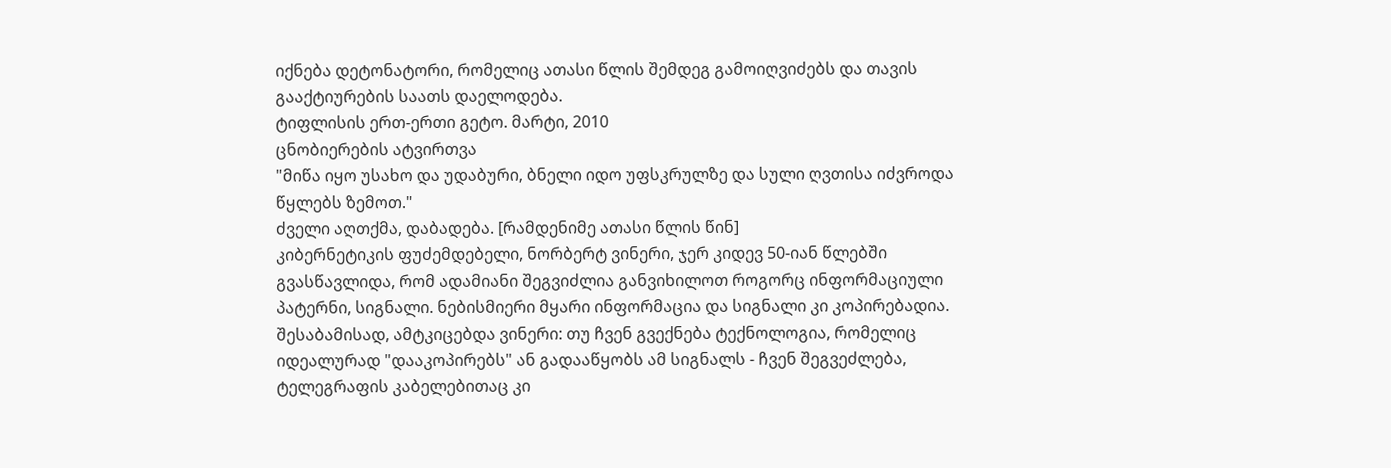იქნება დეტონატორი, რომელიც ათასი წლის შემდეგ გამოიღვიძებს და თავის გააქტიურების საათს დაელოდება.
ტიფლისის ერთ-ერთი გეტო. მარტი, 2010
ცნობიერების ატვირთვა
"მიწა იყო უსახო და უდაბური, ბნელი იდო უფსკრულზე და სული ღვთისა იძვროდა წყლებს ზემოთ."
ძველი აღთქმა, დაბადება. [რამდენიმე ათასი წლის წინ]
კიბერნეტიკის ფუძემდებელი, ნორბერტ ვინერი, ჯერ კიდევ 50-იან წლებში გვასწავლიდა, რომ ადამიანი შეგვიძლია განვიხილოთ როგორც ინფორმაციული პატერნი, სიგნალი. ნებისმიერი მყარი ინფორმაცია და სიგნალი კი კოპირებადია. შესაბამისად, ამტკიცებდა ვინერი: თუ ჩვენ გვექნება ტექნოლოგია, რომელიც იდეალურად "დააკოპირებს" ან გადააწყობს ამ სიგნალს - ჩვენ შეგვეძლება, ტელეგრაფის კაბელებითაც კი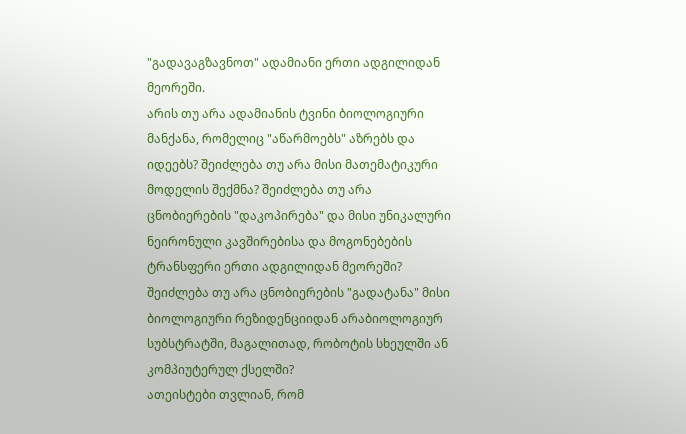"გადავაგზავნოთ" ადამიანი ერთი ადგილიდან მეორეში.
არის თუ არა ადამიანის ტვინი ბიოლოგიური მანქანა, რომელიც "აწარმოებს" აზრებს და იდეებს? შეიძლება თუ არა მისი მათემატიკური მოდელის შექმნა? შეიძლება თუ არა ცნობიერების "დაკოპირება" და მისი უნიკალური ნეირონული კავშირებისა და მოგონებების ტრანსფერი ერთი ადგილიდან მეორეში? შეიძლება თუ არა ცნობიერების "გადატანა" მისი ბიოლოგიური რეზიდენციიდან არაბიოლოგიურ სუბსტრატში, მაგალითად, რობოტის სხეულში ან კომპიუტერულ ქსელში?
ათეისტები თვლიან, რომ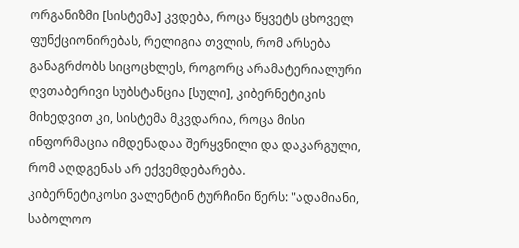ორგანიზმი [სისტემა] კვდება, როცა წყვეტს ცხოველ ფუნქციონირებას, რელიგია თვლის, რომ არსება განაგრძობს სიცოცხლეს, როგორც არამატერიალური ღვთაბერივი სუბსტანცია [სული], კიბერნეტიკის მიხედვით კი, სისტემა მკვდარია, როცა მისი ინფორმაცია იმდენადაა შერყვნილი და დაკარგული, რომ აღდგენას არ ექვემდებარება.
კიბერნეტიკოსი ვალენტინ ტურჩინი წერს: "ადამიანი, საბოლოო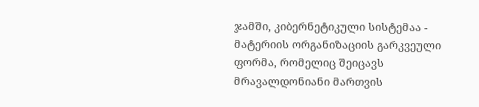ჯამში, კიბერნეტიკული სისტემაა - მატერიის ორგანიზაციის გარკვეული ფორმა, რომელიც შეიცავს მრავალდონიანი მართვის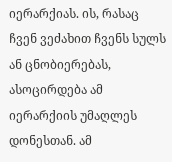იერარქიას. ის, რასაც ჩვენ ვეძახით ჩვენს სულს ან ცნობიერებას, ასოცირდება ამ იერარქიის უმაღლეს დონესთან. ამ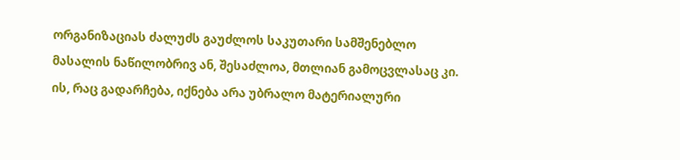ორგანიზაციას ძალუძს გაუძლოს საკუთარი სამშენებლო მასალის ნაწილობრივ ან, შესაძლოა, მთლიან გამოცვლასაც კი. ის, რაც გადარჩება, იქნება არა უბრალო მატერიალური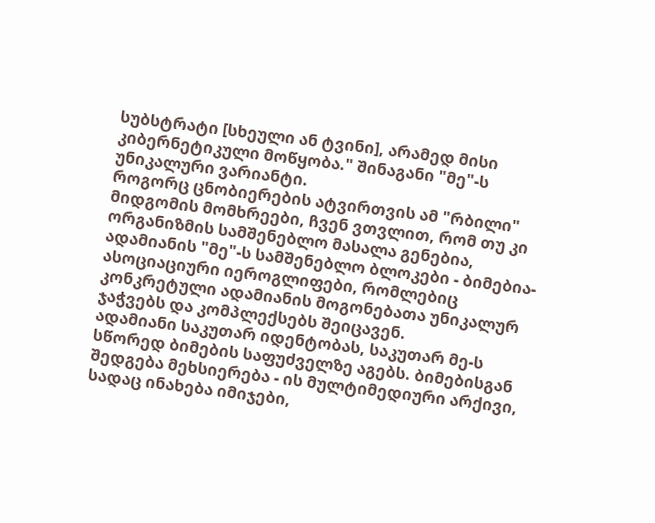სუბსტრატი [სხეული ან ტვინი], არამედ მისი კიბერნეტიკული მოწყობა." შინაგანი "მე"-ს უნიკალური ვარიანტი.
როგორც ცნობიერების ატვირთვის ამ "რბილი" მიდგომის მომხრეები, ჩვენ ვთვლით, რომ თუ კი ორგანიზმის სამშენებლო მასალა გენებია, ადამიანის "მე"-ს სამშენებლო ბლოკები - ბიმებია-ასოციაციური იეროგლიფები, რომლებიც კონკრეტული ადამიანის მოგონებათა უნიკალურ ჯაჭვებს და კომპლექსებს შეიცავენ.
ადამიანი საკუთარ იდენტობას, საკუთარ მე-ს სწორედ ბიმების საფუძველზე აგებს. ბიმებისგან შედგება მეხსიერება - ის მულტიმედიური არქივი, სადაც ინახება იმიჯები,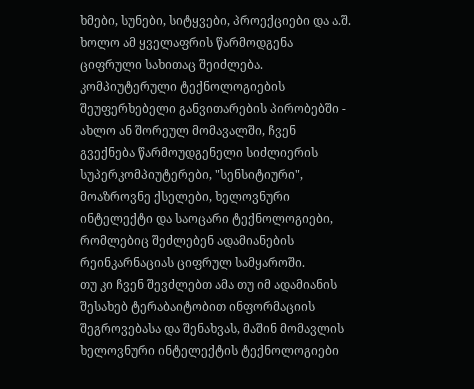ხმები, სუნები, სიტყვები, პროექციები და ა.შ. ხოლო ამ ყველაფრის წარმოდგენა ციფრული სახითაც შეიძლება.
კომპიუტერული ტექნოლოგიების შეუფერხებელი განვითარების პირობებში - ახლო ან შორეულ მომავალში, ჩვენ გვექნება წარმოუდგენელი სიძლიერის სუპერკომპიუტერები, "სენსიტიური", მოაზროვნე ქსელები, ხელოვნური ინტელექტი და საოცარი ტექნოლოგიები, რომლებიც შეძლებენ ადამიანების რეინკარნაციას ციფრულ სამყაროში.
თუ კი ჩვენ შევძლებთ ამა თუ იმ ადამიანის შესახებ ტერაბაიტობით ინფორმაციის შეგროვებასა და შენახვას, მაშინ მომავლის ხელოვნური ინტელექტის ტექნოლოგიები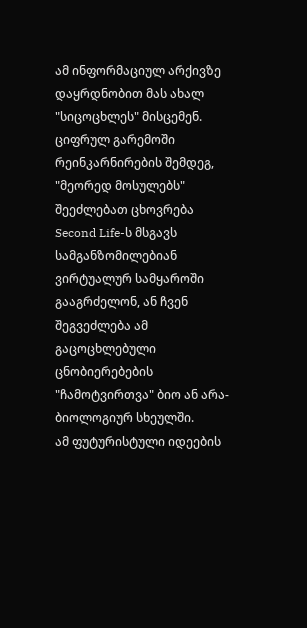ამ ინფორმაციულ არქივზე დაყრდნობით მას ახალ "სიცოცხლეს" მისცემენ.
ციფრულ გარემოში რეინკარნირების შემდეგ, "მეორედ მოსულებს" შეეძლებათ ცხოვრება Second Life-ს მსგავს სამგანზომილებიან ვირტუალურ სამყაროში გააგრძელონ, ან ჩვენ შეგვეძლება ამ გაცოცხლებული ცნობიერებების "ჩამოტვირთვა" ბიო ან არა-ბიოლოგიურ სხეულში.
ამ ფუტურისტული იდეების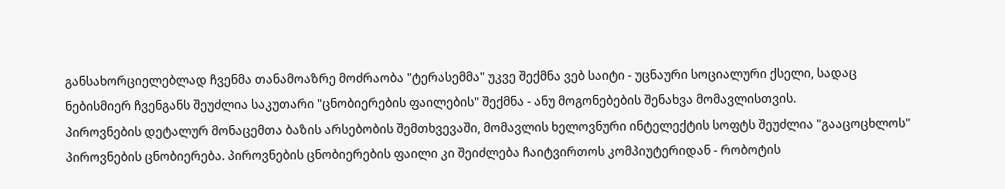განსახორციელებლად ჩვენმა თანამოაზრე მოძრაობა "ტერასემმა" უკვე შექმნა ვებ საიტი - უცნაური სოციალური ქსელი, სადაც ნებისმიერ ჩვენგანს შეუძლია საკუთარი "ცნობიერების ფაილების" შექმნა - ანუ მოგონებების შენახვა მომავლისთვის.
პიროვნების დეტალურ მონაცემთა ბაზის არსებობის შემთხვევაში, მომავლის ხელოვნური ინტელექტის სოფტს შეუძლია "გააცოცხლოს" პიროვნების ცნობიერება. პიროვნების ცნობიერების ფაილი კი შეიძლება ჩაიტვირთოს კომპიუტერიდან - რობოტის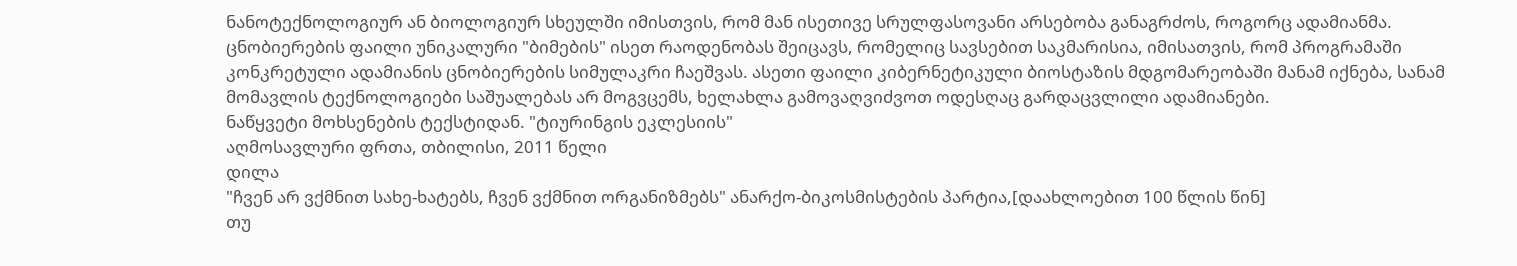ნანოტექნოლოგიურ ან ბიოლოგიურ სხეულში იმისთვის, რომ მან ისეთივე სრულფასოვანი არსებობა განაგრძოს, როგორც ადამიანმა.
ცნობიერების ფაილი უნიკალური "ბიმების" ისეთ რაოდენობას შეიცავს, რომელიც სავსებით საკმარისია, იმისათვის, რომ პროგრამაში კონკრეტული ადამიანის ცნობიერების სიმულაკრი ჩაეშვას. ასეთი ფაილი კიბერნეტიკული ბიოსტაზის მდგომარეობაში მანამ იქნება, სანამ მომავლის ტექნოლოგიები საშუალებას არ მოგვცემს, ხელახლა გამოვაღვიძვოთ ოდესღაც გარდაცვლილი ადამიანები.
ნაწყვეტი მოხსენების ტექსტიდან. "ტიურინგის ეკლესიის"
აღმოსავლური ფრთა, თბილისი, 2011 წელი
დილა
"ჩვენ არ ვქმნით სახე-ხატებს, ჩვენ ვქმნით ორგანიზმებს" ანარქო-ბიკოსმისტების პარტია,[დაახლოებით 100 წლის წინ]
თუ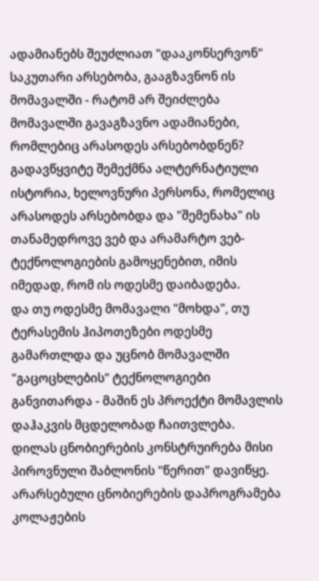ადამიანებს შეუძლიათ "დააკონსერვონ" საკუთარი არსებობა, გააგზავნონ ის მომავალში - რატომ არ შეიძლება მომავალში გავაგზავნო ადამიანები, რომლებიც არასოდეს არსებობდნენ?
გადავწყვიტე შემექმნა ალტერნატიული ისტორია, ხელოვნური პერსონა, რომელიც არასოდეს არსებობდა და "შემენახა" ის თანამედროვე ვებ და არამარტო ვებ-ტექნოლოგიების გამოყენებით, იმის იმედად, რომ ის ოდესმე დაიბადება.
და თუ ოდესმე მომავალი "მოხდა", თუ ტერასემის ჰიპოთეზები ოდესმე გამართლდა და უცნობ მომავალში "გაცოცხლების" ტექნოლოგიები განვითარდა - მაშინ ეს პროექტი მომავლის დაჰაკვის მცდელობად ჩაითვლება.
დილას ცნობიერების კონსტრუირება მისი პიროვნული შაბლონის "წერით" დავიწყე.
არარსებული ცნობიერების დაპროგრამება კოლაჟების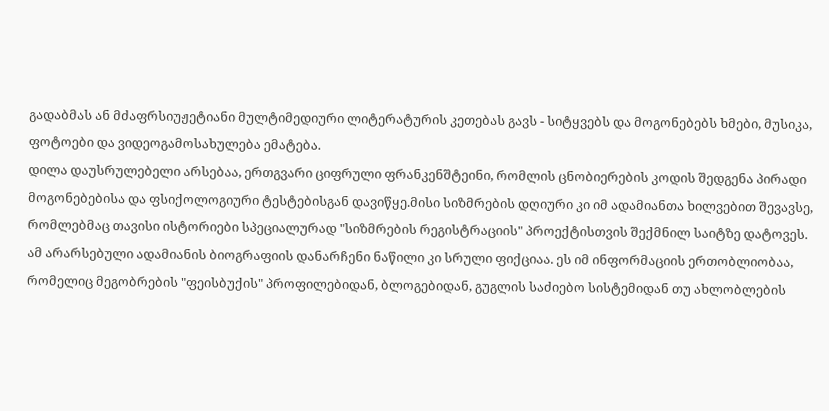გადაბმას ან მძაფრსიუჟეტიანი მულტიმედიური ლიტერატურის კეთებას გავს - სიტყვებს და მოგონებებს ხმები, მუსიკა, ფოტოები და ვიდეოგამოსახულება ემატება.
დილა დაუსრულებელი არსებაა, ერთგვარი ციფრული ფრანკენშტეინი, რომლის ცნობიერების კოდის შედგენა პირადი მოგონებებისა და ფსიქოლოგიური ტესტებისგან დავიწყე.მისი სიზმრების დღიური კი იმ ადამიანთა ხილვებით შევავსე, რომლებმაც თავისი ისტორიები სპეციალურად "სიზმრების რეგისტრაციის" პროექტისთვის შექმნილ საიტზე დატოვეს.
ამ არარსებული ადამიანის ბიოგრაფიის დანარჩენი ნაწილი კი სრული ფიქციაა. ეს იმ ინფორმაციის ერთობლიობაა, რომელიც მეგობრების "ფეისბუქის" პროფილებიდან, ბლოგებიდან, გუგლის საძიებო სისტემიდან თუ ახლობლების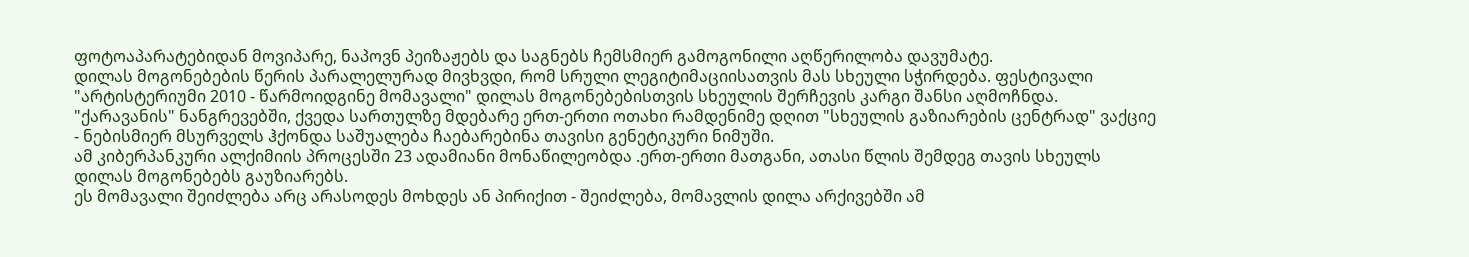ფოტოაპარატებიდან მოვიპარე, ნაპოვნ პეიზაჟებს და საგნებს ჩემსმიერ გამოგონილი აღწერილობა დავუმატე.
დილას მოგონებების წერის პარალელურად მივხვდი, რომ სრული ლეგიტიმაციისათვის მას სხეული სჭირდება. ფესტივალი "არტისტერიუმი 2010 - წარმოიდგინე მომავალი" დილას მოგონებებისთვის სხეულის შერჩევის კარგი შანსი აღმოჩნდა. "ქარავანის" ნანგრევებში, ქვედა სართულზე მდებარე ერთ-ერთი ოთახი რამდენიმე დღით "სხეულის გაზიარების ცენტრად" ვაქციე - ნებისმიერ მსურველს ჰქონდა საშუალება ჩაებარებინა თავისი გენეტიკური ნიმუში.
ამ კიბერპანკური ალქიმიის პროცესში 23 ადამიანი მონაწილეობდა .ერთ-ერთი მათგანი, ათასი წლის შემდეგ თავის სხეულს დილას მოგონებებს გაუზიარებს.
ეს მომავალი შეიძლება არც არასოდეს მოხდეს ან პირიქით - შეიძლება, მომავლის დილა არქივებში ამ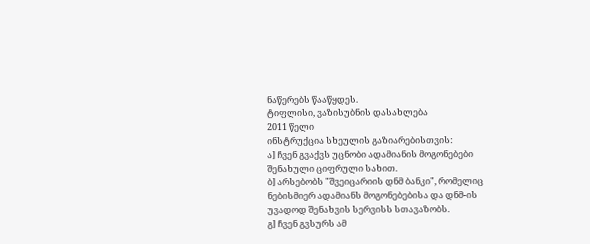ნაწერებს წააწყდეს.
ტიფლისი, ვაზისუბნის დასახლება
2011 წელი
ინსტრუქცია სხეულის გაზიარებისთვის:
ა] ჩვენ გვაქვს უცნობი ადამიანის მოგონებები შენახული ციფრული სახით.
ბ] არსებობს "შვეიცარიის დნმ ბანკი", რომელიც ნებისმიერ ადამიანს მოგონებებისა და დნმ-ის უვადოდ შენახვის სერვისს სთავაზობს.
გ] ჩვენ გვსურს ამ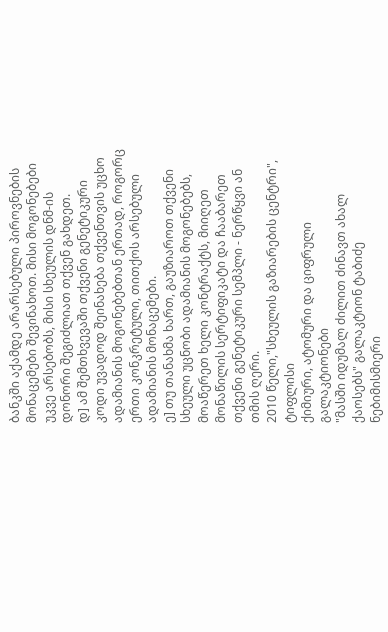ბანკში აქამდე არარსებული პიროვნების მონაცემები შევინახოთ. მისი მოგონებები უკვე არსებობს, მისი სხეულის დნმ-ის დონორი შეგიძლიათ თქვენ გახდეთ.
დ] ამ შემთხვევაში თქვენი გენეტიკური კოდი უვადოდ შეინახება თქვენთვის უცხო ადამიანის მოგონებებთან ერთად, როგორც ერთი კონკრეტული, თითქოს არსებული ადამიანის მონაცემები.
ე] თუ თანახმა ხართ, გაუზიაროთ თქვენი სხეული უცნობი ადამიანის მოგონებებს, მოაწერეთ ხელი კონტრაქტს, მიიღეთ მონაწილის სერტიფიკატი და ჩააბარეთ თქვენი გენეტიკური სემპლი - ნერწყვი ან თმის ღერი.
2010 წელი,"სხეულის გაზიარების ცენტრი", ტიფლისი
ქიმიური, ატომური და ციფრული გალაკტიონები
"მასში იდუმალ ძილით ძინავთ ახალ ქაოსებს" გალაკტიონ ტაბიძე
ნებიმისმიერი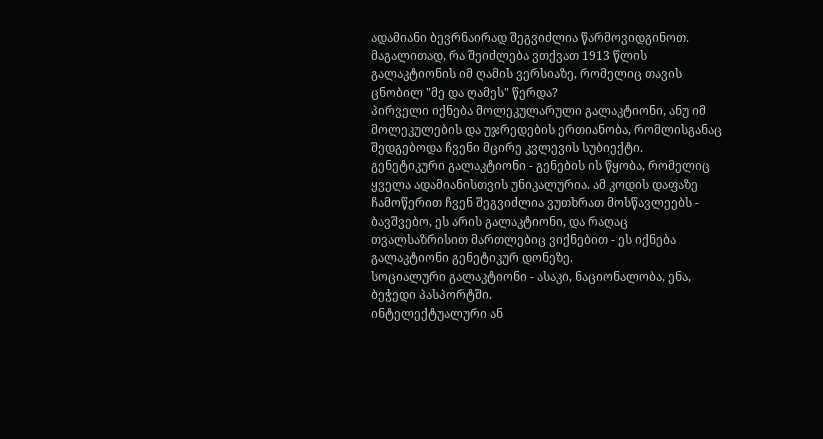ადამიანი ბევრნაირად შეგვიძლია წარმოვიდგინოთ.
მაგალითად, რა შეიძლება ვთქვათ 1913 წლის გალაკტიონის იმ ღამის ვერსიაზე, რომელიც თავის ცნობილ "მე და ღამეს" წერდა?
პირველი იქნება მოლეკულარული გალაკტიონი, ანუ იმ მოლეკულების და უჯრედების ერთიანობა, რომლისგანაც შედგებოდა ჩვენი მცირე კვლევის სუბიექტი.
გენეტიკური გალაკტიონი - გენების ის წყობა, რომელიც ყველა ადამიანისთვის უნიკალურია. ამ კოდის დაფაზე ჩამოწერით ჩვენ შეგვიძლია ვუთხრათ მოსწავლეებს - ბავშვებო, ეს არის გალაკტიონი, და რაღაც თვალსაზრისით მართლებიც ვიქნებით - ეს იქნება გალაკტიონი გენეტიკურ დონეზე.
სოციალური გალაკტიონი - ასაკი, ნაციონალობა, ენა, ბეჭედი პასპორტში.
ინტელექტუალური ან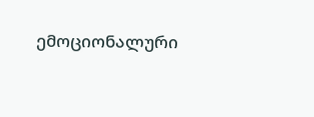ემოციონალური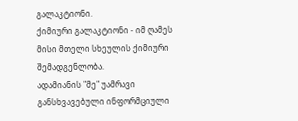გალაკტიონი.
ქიმიური გალაკტიონი - იმ ღამეს მისი მთელი სხეულის ქიმიური შემადგენლობა.
ადამიანის "მე" უამრავი განსხვავებული ინფორმციული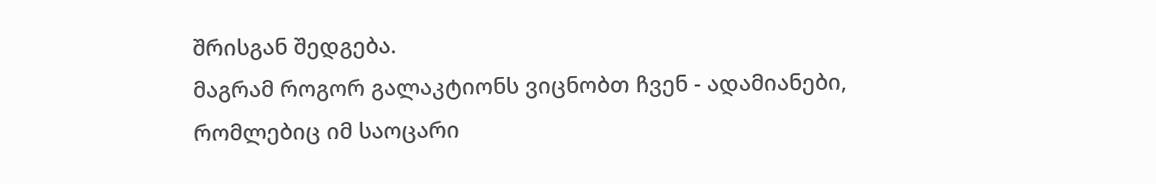შრისგან შედგება.
მაგრამ როგორ გალაკტიონს ვიცნობთ ჩვენ - ადამიანები, რომლებიც იმ საოცარი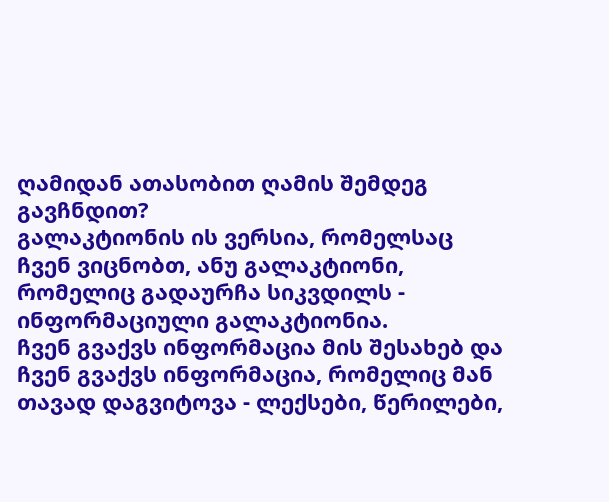ღამიდან ათასობით ღამის შემდეგ გავჩნდით?
გალაკტიონის ის ვერსია, რომელსაც ჩვენ ვიცნობთ, ანუ გალაკტიონი, რომელიც გადაურჩა სიკვდილს - ინფორმაციული გალაკტიონია.
ჩვენ გვაქვს ინფორმაცია მის შესახებ და ჩვენ გვაქვს ინფორმაცია, რომელიც მან თავად დაგვიტოვა - ლექსები, წერილები,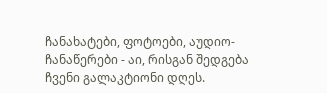ჩანახატები, ფოტოები, აუდიო-ჩანაწერები - აი, რისგან შედგება ჩვენი გალაკტიონი დღეს.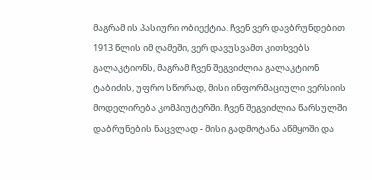მაგრამ ის პასიური ობიექტია. ჩვენ ვერ დავბრუნდებით 1913 წლის იმ ღამეში, ვერ დავუსვამთ კითხვებს გალაკტიონს, მაგრამ ჩვენ შეგვიძლია გალაკტიონ ტაბიძის, უფრო სწორად, მისი ინფორმაციული ვერსიის მოდელირება კომპიუტერში. ჩვენ შეგვიძლია წარსულში დაბრუნების ნაცვლად - მისი გადმოტანა აწმყოში და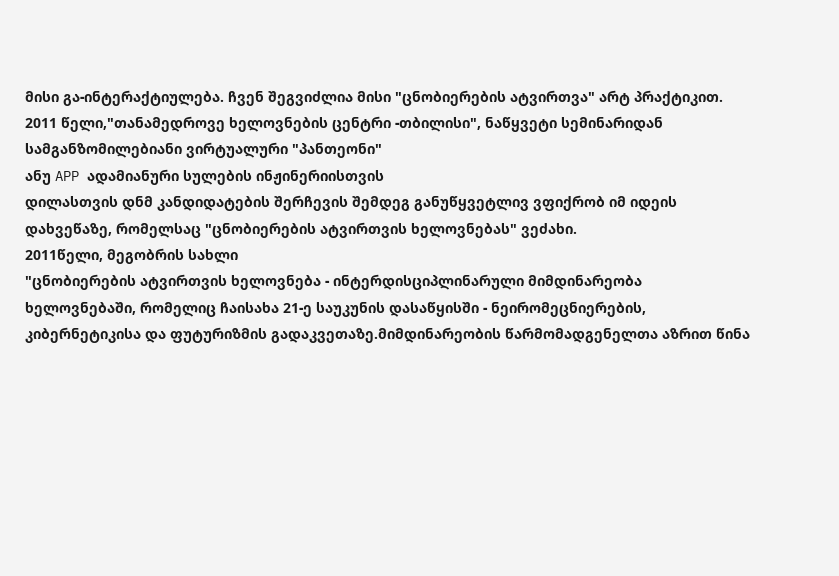მისი გა-ინტერაქტიულება. ჩვენ შეგვიძლია მისი "ცნობიერების ატვირთვა" არტ პრაქტიკით.
2011 წელი,"თანამედროვე ხელოვნების ცენტრი -თბილისი", ნაწყვეტი სემინარიდან
სამგანზომილებიანი ვირტუალური "პანთეონი"
ანუ APP ადამიანური სულების ინჟინერიისთვის
დილასთვის დნმ კანდიდატების შერჩევის შემდეგ განუწყვეტლივ ვფიქრობ იმ იდეის დახვეწაზე, რომელსაც "ცნობიერების ატვირთვის ხელოვნებას" ვეძახი.
2011წელი, მეგობრის სახლი
"ცნობიერების ატვირთვის ხელოვნება - ინტერდისციპლინარული მიმდინარეობა ხელოვნებაში, რომელიც ჩაისახა 21-ე საუკუნის დასაწყისში - ნეირომეცნიერების, კიბერნეტიკისა და ფუტურიზმის გადაკვეთაზე.მიმდინარეობის წარმომადგენელთა აზრით წინა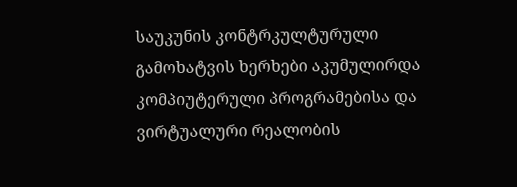საუკუნის კონტრკულტურული გამოხატვის ხერხები აკუმულირდა კომპიუტერული პროგრამებისა და ვირტუალური რეალობის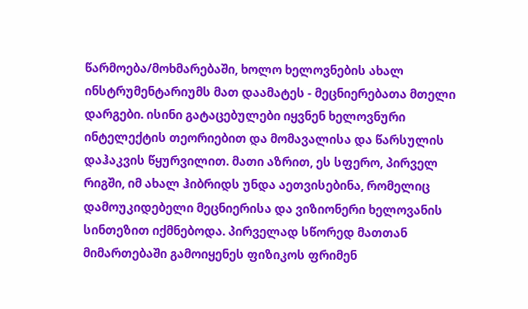წარმოება/მოხმარებაში, ხოლო ხელოვნების ახალ ინსტრუმენტარიუმს მათ დაამატეს - მეცნიერებათა მთელი დარგები. ისინი გატაცებულები იყვნენ ხელოვნური ინტელექტის თეორიებით და მომავალისა და წარსულის დაჰაკვის წყურვილით. მათი აზრით, ეს სფერო, პირველ რიგში, იმ ახალ ჰიბრიდს უნდა აეთვისებინა, რომელიც დამოუკიდებელი მეცნიერისა და ვიზიონერი ხელოვანის სინთეზით იქმნებოდა. პირველად სწორედ მათთან მიმართებაში გამოიყენეს ფიზიკოს ფრიმენ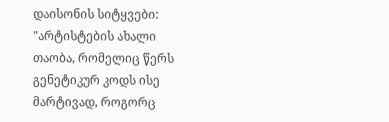დაისონის სიტყვები: "არტისტების ახალი თაობა, რომელიც წერს გენეტიკურ კოდს ისე მარტივად, როგორც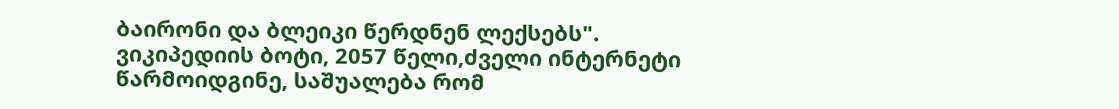ბაირონი და ბლეიკი წერდნენ ლექსებს".
ვიკიპედიის ბოტი, 2057 წელი,ძველი ინტერნეტი
წარმოიდგინე, საშუალება რომ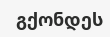გქონდეს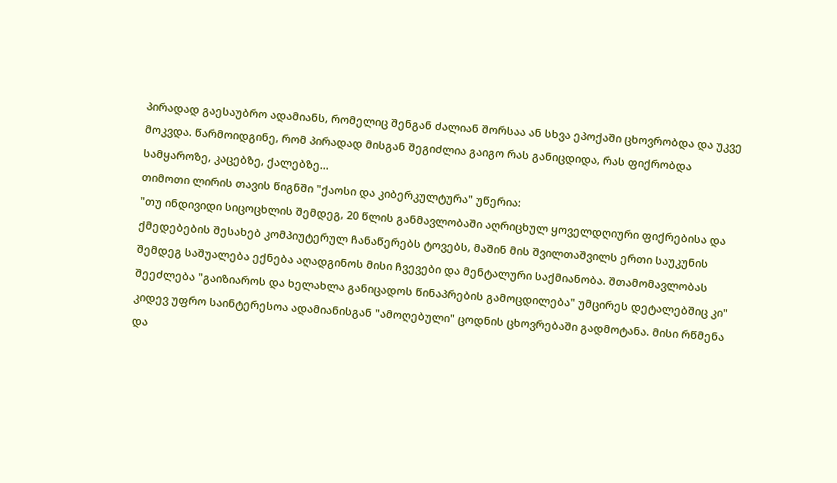პირადად გაესაუბრო ადამიანს, რომელიც შენგან ძალიან შორსაა ან სხვა ეპოქაში ცხოვრობდა და უკვე მოკვდა. წარმოიდგინე, რომ პირადად მისგან შეგიძლია გაიგო რას განიცდიდა, რას ფიქრობდა სამყაროზე, კაცებზე, ქალებზე…
თიმოთი ლირის თავის წიგნში "ქაოსი და კიბერკულტურა" უწერია:
"თუ ინდივიდი სიცოცხლის შემდეგ, 20 წლის განმავლობაში აღრიცხულ ყოველდღიური ფიქრებისა და ქმედებების შესახებ კომპიუტერულ ჩანაწერებს ტოვებს, მაშინ მის შვილთაშვილს ერთი საუკუნის შემდეგ საშუალება ექნება აღადგინოს მისი ჩვევები და მენტალური საქმიანობა. შთამომავლობას შეეძლება "გაიზიაროს და ხელახლა განიცადოს წინაპრების გამოცდილება" უმცირეს დეტალებშიც კი"
კიდევ უფრო საინტერესოა ადამიანისგან "ამოღებული" ცოდნის ცხოვრებაში გადმოტანა. მისი რწმენა და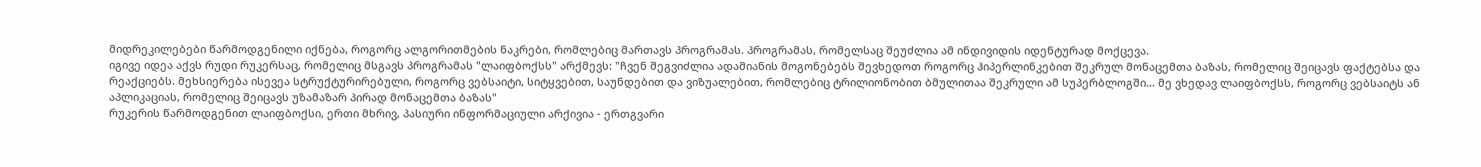მიდრეკილებები წარმოდგენილი იქნება, როგორც ალგორითმების ნაკრები, რომლებიც მართავს პროგრამას. პროგრამას, რომელსაც შეუძლია ამ ინდივიდის იდენტურად მოქცევა.
იგივე იდეა აქვს რუდი რუკერსაც, რომელიც მსგავს პროგრამას "ლაიფბოქსს" არქმევს: "ჩვენ შეგვიძლია ადამიანის მოგონებებს შევხედოთ როგორც ჰიპერლინკებით შეკრულ მონაცემთა ბაზას, რომელიც შეიცავს ფაქტებსა და რეაქციებს. მეხსიერება ისევეა სტრუქტურირებული, როგორც ვებსაიტი, სიტყვებით, საუნდებით და ვიზუალებით, რომლებიც ტრილიონობით ბმულითაა შეკრული ამ სუპერბლოგში... მე ვხედავ ლაიფბოქსს, როგორც ვებსაიტს ან აპლიკაციას, რომელიც შეიცავს უზამაზარ პირად მონაცემთა ბაზას"
რუკერის წარმოდგენით ლაიფბოქსი, ერთი მხრივ, პასიური ინფორმაციული არქივია - ერთგვარი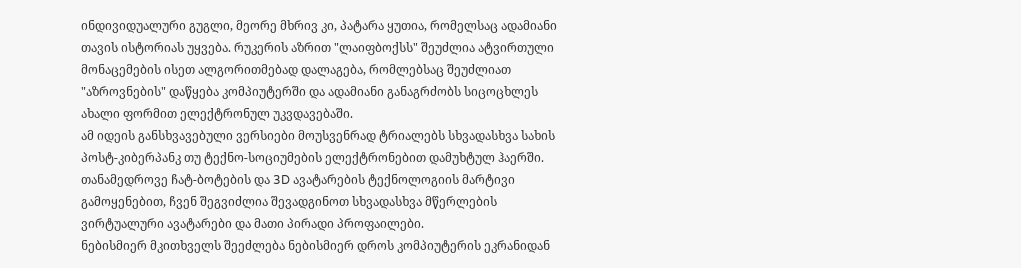ინდივიდუალური გუგლი, მეორე მხრივ კი, პატარა ყუთია, რომელსაც ადამიანი თავის ისტორიას უყვება. რუკერის აზრით "ლაიფბოქსს" შეუძლია ატვირთული მონაცემების ისეთ ალგორითმებად დალაგება, რომლებსაც შეუძლიათ "აზროვნების" დაწყება კომპიუტერში და ადამიანი განაგრძობს სიცოცხლეს ახალი ფორმით ელექტრონულ უკვდავებაში.
ამ იდეის განსხვავებული ვერსიები მოუსვენრად ტრიალებს სხვადასხვა სახის პოსტ-კიბერპანკ თუ ტექნო-სოციუმების ელექტრონებით დამუხტულ ჰაერში.
თანამედროვე ჩატ-ბოტების და 3D ავატარების ტექნოლოგიის მარტივი გამოყენებით, ჩვენ შეგვიძლია შევადგინოთ სხვადასხვა მწერლების ვირტუალური ავატარები და მათი პირადი პროფაილები.
ნებისმიერ მკითხველს შეეძლება ნებისმიერ დროს კომპიუტერის ეკრანიდან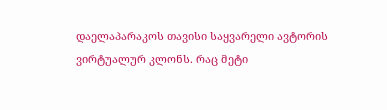დაელაპარაკოს თავისი საყვარელი ავტორის ვირტუალურ კლონს. რაც მეტი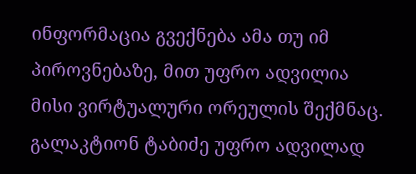ინფორმაცია გვექნება ამა თუ იმ პიროვნებაზე, მით უფრო ადვილია მისი ვირტუალური ორეულის შექმნაც.
გალაკტიონ ტაბიძე უფრო ადვილად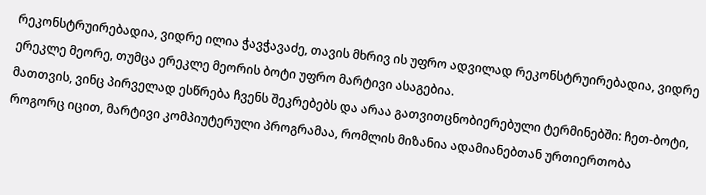რეკონსტრუირებადია, ვიდრე ილია ჭავჭავაძე, თავის მხრივ ის უფრო ადვილად რეკონსტრუირებადია, ვიდრე ერეკლე მეორე, თუმცა ერეკლე მეორის ბოტი უფრო მარტივი ასაგებია.
მათთვის, ვინც პირველად ესწრება ჩვენს შეკრებებს და არაა გათვითცნობიერებული ტერმინებში: ჩეთ-ბოტი, როგორც იცით, მარტივი კომპიუტერული პროგრამაა, რომლის მიზანია ადამიანებთან ურთიერთობა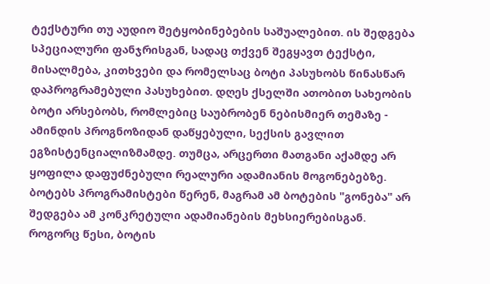ტექსტური თუ აუდიო შეტყობინებების საშუალებით. ის შედგება სპეციალური ფანჯრისგან, სადაც თქვენ შეგყავთ ტექსტი, მისალმება, კითხვები და რომელსაც ბოტი პასუხობს წინასწარ დაპროგრამებული პასუხებით. დღეს ქსელში ათობით სახეობის ბოტი არსებობს, რომლებიც საუბრობენ ნებისმიერ თემაზე - ამინდის პროგნოზიდან დაწყებული, სექსის გავლით ეგზისტენციალიზმამდე. თუმცა, არცერთი მათგანი აქამდე არ ყოფილა დაფუძნებული რეალური ადამიანის მოგონებებზე.
ბოტებს პროგრამისტები წერენ, მაგრამ ამ ბოტების "გონება" არ შედგება ამ კონკრეტული ადამიანების მეხსიერებისგან. როგორც წესი, ბოტის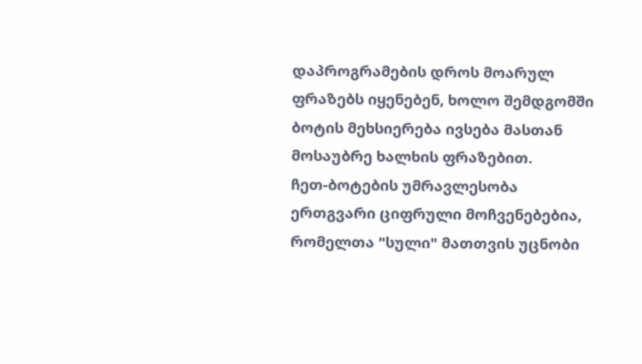დაპროგრამების დროს მოარულ ფრაზებს იყენებენ, ხოლო შემდგომში ბოტის მეხსიერება ივსება მასთან მოსაუბრე ხალხის ფრაზებით.
ჩეთ-ბოტების უმრავლესობა ერთგვარი ციფრული მოჩვენებებია, რომელთა "სული" მათთვის უცნობი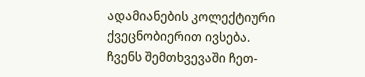ადამიანების კოლექტიური ქვეცნობიერით ივსება.
ჩვენს შემთხვევაში ჩეთ-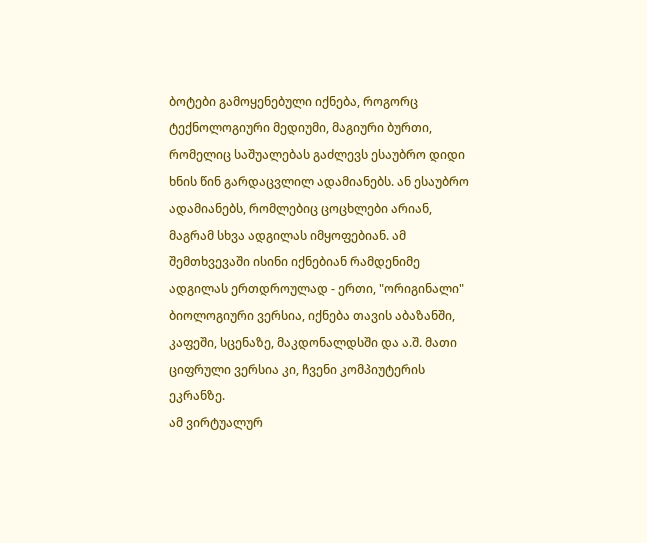ბოტები გამოყენებული იქნება, როგორც ტექნოლოგიური მედიუმი, მაგიური ბურთი, რომელიც საშუალებას გაძლევს ესაუბრო დიდი ხნის წინ გარდაცვლილ ადამიანებს. ან ესაუბრო ადამიანებს, რომლებიც ცოცხლები არიან, მაგრამ სხვა ადგილას იმყოფებიან. ამ შემთხვევაში ისინი იქნებიან რამდენიმე ადგილას ერთდროულად - ერთი, "ორიგინალი" ბიოლოგიური ვერსია, იქნება თავის აბაზანში, კაფეში, სცენაზე, მაკდონალდსში და ა.შ. მათი ციფრული ვერსია კი, ჩვენი კომპიუტერის ეკრანზე.
ამ ვირტუალურ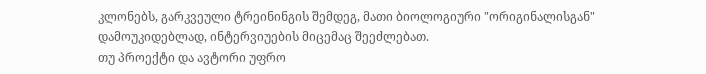კლონებს, გარკვეული ტრეინინგის შემდეგ, მათი ბიოლოგიური "ორიგინალისგან" დამოუკიდებლად, ინტერვიუების მიცემაც შეეძლებათ.
თუ პროექტი და ავტორი უფრო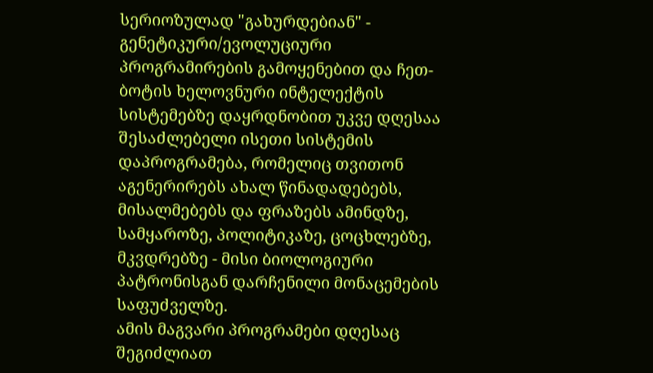სერიოზულად "გახურდებიან" - გენეტიკური/ევოლუციური პროგრამირების გამოყენებით და ჩეთ-ბოტის ხელოვნური ინტელექტის სისტემებზე დაყრდნობით უკვე დღესაა შესაძლებელი ისეთი სისტემის დაპროგრამება, რომელიც თვითონ აგენერირებს ახალ წინადადებებს, მისალმებებს და ფრაზებს ამინდზე, სამყაროზე, პოლიტიკაზე, ცოცხლებზე, მკვდრებზე - მისი ბიოლოგიური პატრონისგან დარჩენილი მონაცემების საფუძველზე.
ამის მაგვარი პროგრამები დღესაც შეგიძლიათ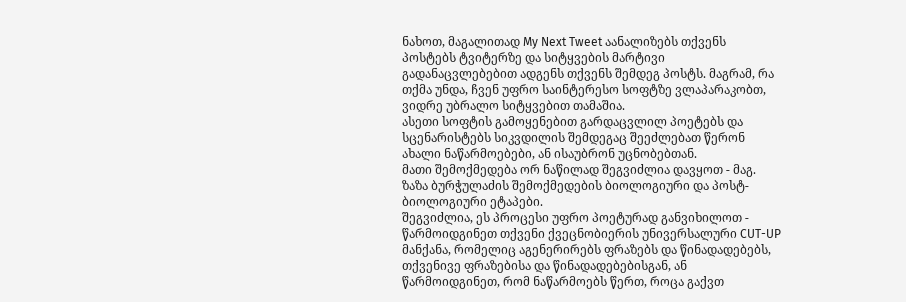ნახოთ, მაგალითად My Next Tweet აანალიზებს თქვენს პოსტებს ტვიტერზე და სიტყვების მარტივი გადანაცვლებებით ადგენს თქვენს შემდეგ პოსტს. მაგრამ, რა თქმა უნდა, ჩვენ უფრო საინტერესო სოფტზე ვლაპარაკობთ, ვიდრე უბრალო სიტყვებით თამაშია.
ასეთი სოფტის გამოყენებით გარდაცვლილ პოეტებს და სცენარისტებს სიკვდილის შემდეგაც შეეძლებათ წერონ ახალი ნაწარმოებები, ან ისაუბრონ უცნობებთან.
მათი შემოქმედება ორ ნაწილად შეგვიძლია დავყოთ - მაგ. ზაზა ბურჭულაძის შემოქმედების ბიოლოგიური და პოსტ-ბიოლოგიური ეტაპები.
შეგვიძლია, ეს პროცესი უფრო პოეტურად განვიხილოთ - წარმოიდგინეთ თქვენი ქვეცნობიერის უნივერსალური CUT-UP მანქანა, რომელიც აგენერირებს ფრაზებს და წინადადებებს, თქვენივე ფრაზებისა და წინადადებებისგან, ან წარმოიდგინეთ, რომ ნაწარმოებს წერთ, როცა გაქვთ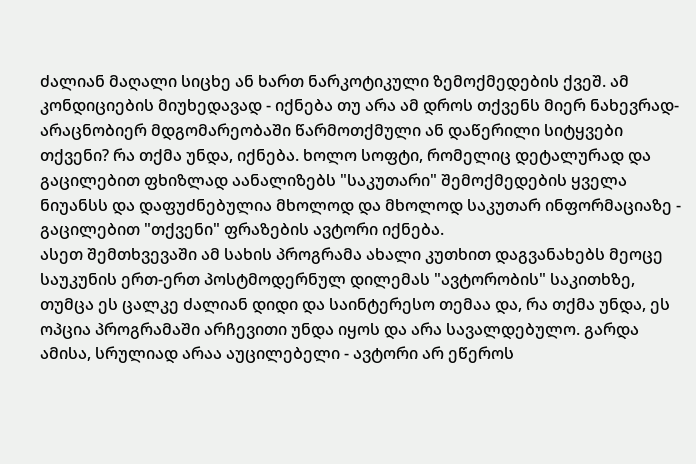ძალიან მაღალი სიცხე ან ხართ ნარკოტიკული ზემოქმედების ქვეშ. ამ კონდიციების მიუხედავად - იქნება თუ არა ამ დროს თქვენს მიერ ნახევრად-არაცნობიერ მდგომარეობაში წარმოთქმული ან დაწერილი სიტყვები თქვენი? რა თქმა უნდა, იქნება. ხოლო სოფტი, რომელიც დეტალურად და გაცილებით ფხიზლად აანალიზებს "საკუთარი" შემოქმედების ყველა ნიუანსს და დაფუძნებულია მხოლოდ და მხოლოდ საკუთარ ინფორმაციაზე - გაცილებით "თქვენი" ფრაზების ავტორი იქნება.
ასეთ შემთხვევაში ამ სახის პროგრამა ახალი კუთხით დაგვანახებს მეოცე საუკუნის ერთ-ერთ პოსტმოდერნულ დილემას "ავტორობის" საკითხზე, თუმცა ეს ცალკე ძალიან დიდი და საინტერესო თემაა და, რა თქმა უნდა, ეს ოპცია პროგრამაში არჩევითი უნდა იყოს და არა სავალდებულო. გარდა ამისა, სრულიად არაა აუცილებელი - ავტორი არ ეწეროს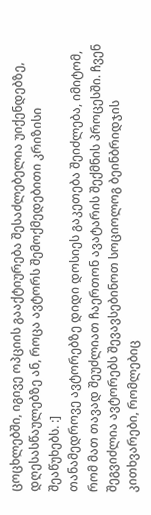ცოცხლებში, იგივე ოპციის გააქტიურება შესაძლებელია უიქენდებზე, დღესასწაულებზე ან, როცა ავტორს შემოქმედებითი კრიზისი შეაწუხებს. :]
თანამედროვე ავტორებზე დიდი დოსიეს გაკეთება შეიძლება, იმიტომ, რომ მათ თავად შეუძლიათ ჩაერთონ ავატარის შექმნის პროცესში. ჩვენ შეგვიძლია ავტორებს შევავსებინოთ სოციოლოგ ბეინბრიდჯის კითხვარები, რომლებიც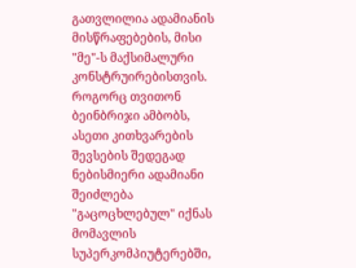გათვლილია ადამიანის მისწრაფებების, მისი "მე"-ს მაქსიმალური კონსტრუირებისთვის. როგორც თვითონ ბეინბრიჯი ამბობს, ასეთი კითხვარების შევსების შედეგად ნებისმიერი ადამიანი შეიძლება "გაცოცხლებულ" იქნას მომავლის სუპერკომპიუტერებში,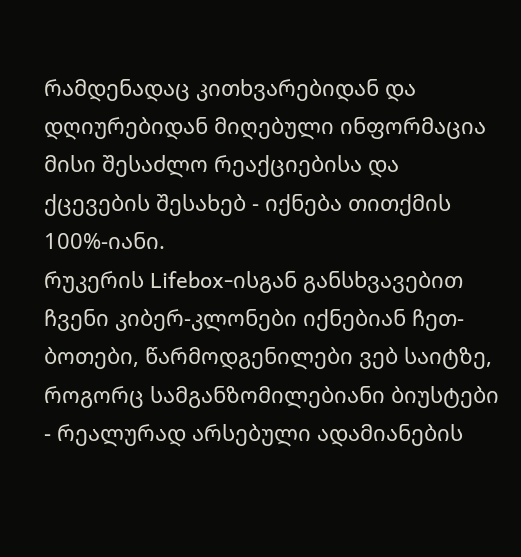რამდენადაც კითხვარებიდან და დღიურებიდან მიღებული ინფორმაცია მისი შესაძლო რეაქციებისა და ქცევების შესახებ - იქნება თითქმის 100%-იანი.
რუკერის Lifebox-ისგან განსხვავებით ჩვენი კიბერ-კლონები იქნებიან ჩეთ-ბოთები, წარმოდგენილები ვებ საიტზე, როგორც სამგანზომილებიანი ბიუსტები - რეალურად არსებული ადამიანების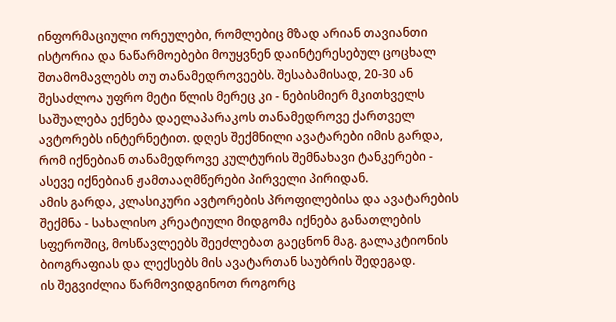ინფორმაციული ორეულები, რომლებიც მზად არიან თავიანთი ისტორია და ნაწარმოებები მოუყვნენ დაინტერესებულ ცოცხალ შთამომავლებს თუ თანამედროვეებს. შესაბამისად, 20-30 ან შესაძლოა უფრო მეტი წლის მერეც კი - ნებისმიერ მკითხველს საშუალება ექნება დაელაპარაკოს თანამედროვე ქართველ ავტორებს ინტერნეტით. დღეს შექმნილი ავატარები იმის გარდა, რომ იქნებიან თანამედროვე კულტურის შემნახავი ტანკერები - ასევე იქნებიან ჟამთააღმწერები პირველი პირიდან.
ამის გარდა, კლასიკური ავტორების პროფილებისა და ავატარების შექმნა - სახალისო კრეატიული მიდგომა იქნება განათლების სფეროშიც, მოსწავლეებს შეეძლებათ გაეცნონ მაგ. გალაკტიონის ბიოგრაფიას და ლექსებს მის ავატართან საუბრის შედეგად.
ის შეგვიძლია წარმოვიდგინოთ როგორც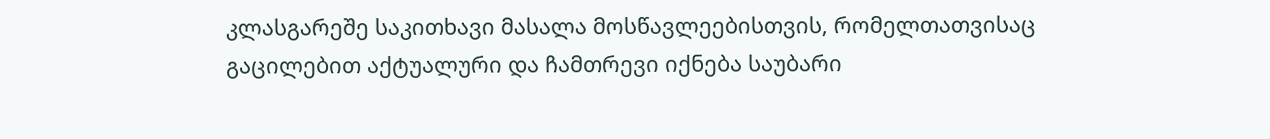კლასგარეშე საკითხავი მასალა მოსწავლეებისთვის, რომელთათვისაც გაცილებით აქტუალური და ჩამთრევი იქნება საუბარი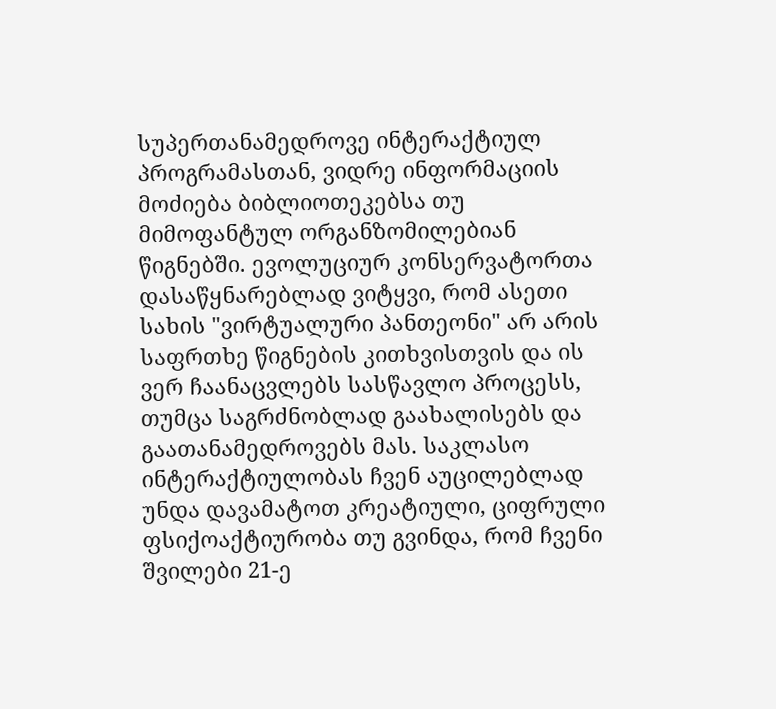სუპერთანამედროვე ინტერაქტიულ პროგრამასთან, ვიდრე ინფორმაციის მოძიება ბიბლიოთეკებსა თუ მიმოფანტულ ორგანზომილებიან წიგნებში. ევოლუციურ კონსერვატორთა დასაწყნარებლად ვიტყვი, რომ ასეთი სახის "ვირტუალური პანთეონი" არ არის საფრთხე წიგნების კითხვისთვის და ის ვერ ჩაანაცვლებს სასწავლო პროცესს, თუმცა საგრძნობლად გაახალისებს და გაათანამედროვებს მას. საკლასო ინტერაქტიულობას ჩვენ აუცილებლად უნდა დავამატოთ კრეატიული, ციფრული ფსიქოაქტიურობა თუ გვინდა, რომ ჩვენი შვილები 21-ე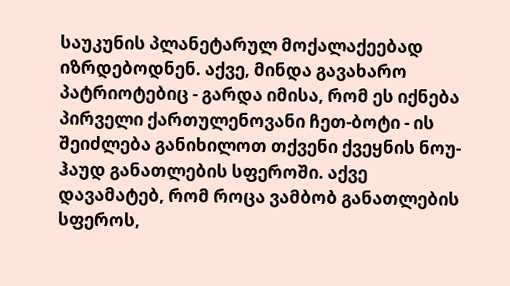საუკუნის პლანეტარულ მოქალაქეებად იზრდებოდნენ. აქვე, მინდა გავახარო პატრიოტებიც - გარდა იმისა, რომ ეს იქნება პირველი ქართულენოვანი ჩეთ-ბოტი - ის შეიძლება განიხილოთ თქვენი ქვეყნის ნოუ-ჰაუდ განათლების სფეროში. აქვე დავამატებ, რომ როცა ვამბობ განათლების სფეროს,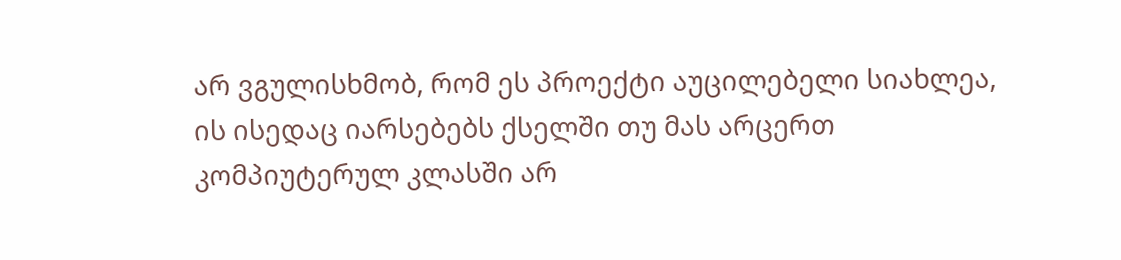არ ვგულისხმობ, რომ ეს პროექტი აუცილებელი სიახლეა, ის ისედაც იარსებებს ქსელში თუ მას არცერთ კომპიუტერულ კლასში არ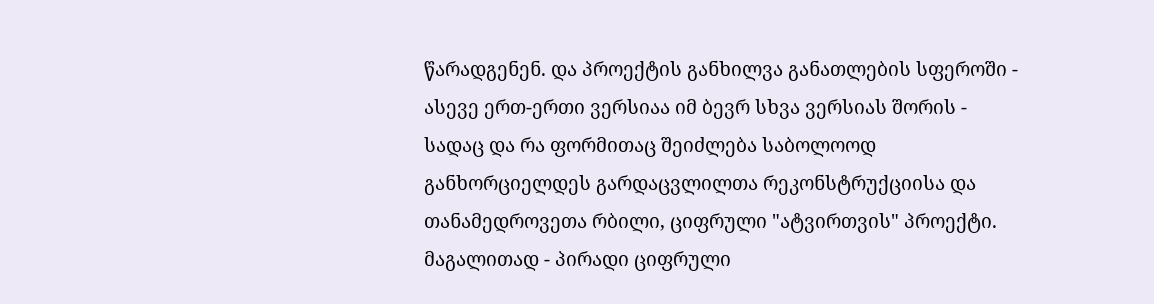წარადგენენ. და პროექტის განხილვა განათლების სფეროში - ასევე ერთ-ერთი ვერსიაა იმ ბევრ სხვა ვერსიას შორის - სადაც და რა ფორმითაც შეიძლება საბოლოოდ განხორციელდეს გარდაცვლილთა რეკონსტრუქციისა და თანამედროვეთა რბილი, ციფრული "ატვირთვის" პროექტი.
მაგალითად - პირადი ციფრული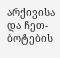არქივისა და ჩეთ-ბოტების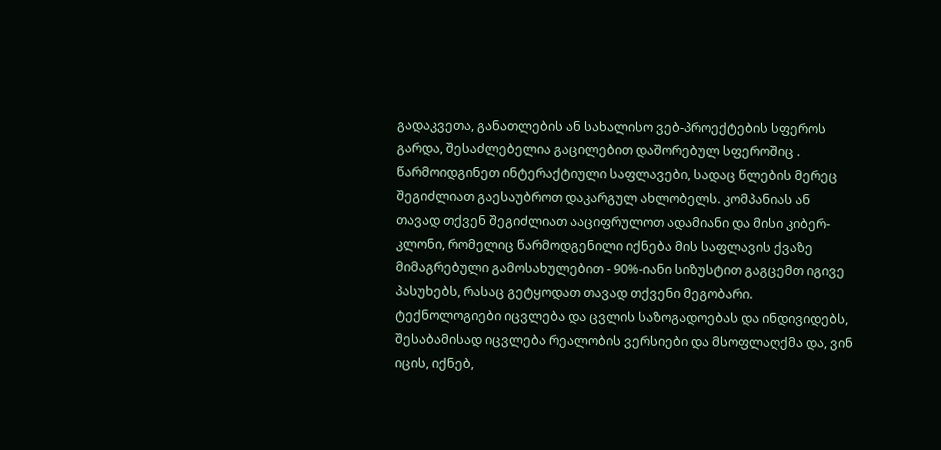გადაკვეთა, განათლების ან სახალისო ვებ-პროექტების სფეროს გარდა, შესაძლებელია გაცილებით დაშორებულ სფეროშიც .
წარმოიდგინეთ ინტერაქტიული საფლავები, სადაც წლების მერეც შეგიძლიათ გაესაუბროთ დაკარგულ ახლობელს. კომპანიას ან თავად თქვენ შეგიძლიათ ააციფრულოთ ადამიანი და მისი კიბერ-კლონი, რომელიც წარმოდგენილი იქნება მის საფლავის ქვაზე მიმაგრებული გამოსახულებით - 90%-იანი სიზუსტით გაგცემთ იგივე პასუხებს, რასაც გეტყოდათ თავად თქვენი მეგობარი.
ტექნოლოგიები იცვლება და ცვლის საზოგადოებას და ინდივიდებს, შესაბამისად იცვლება რეალობის ვერსიები და მსოფლაღქმა და, ვინ იცის, იქნებ,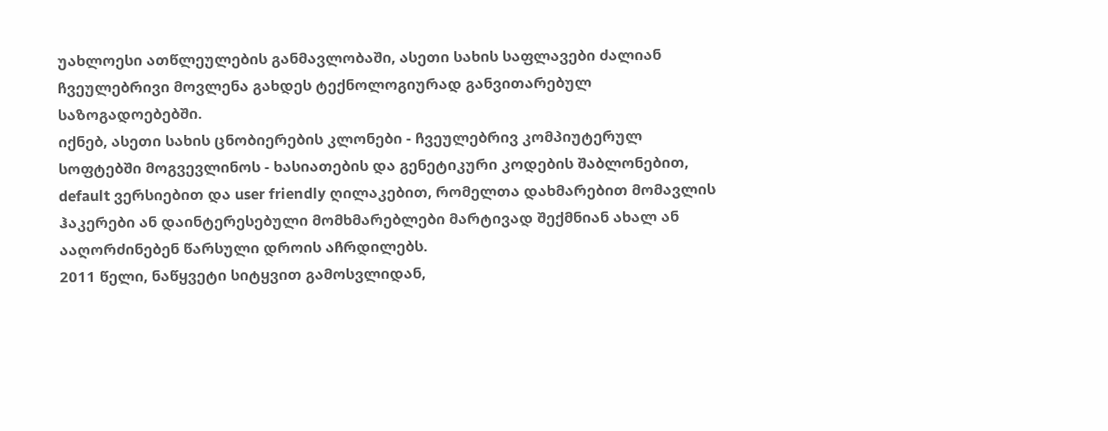უახლოესი ათწლეულების განმავლობაში, ასეთი სახის საფლავები ძალიან ჩვეულებრივი მოვლენა გახდეს ტექნოლოგიურად განვითარებულ საზოგადოებებში.
იქნებ, ასეთი სახის ცნობიერების კლონები - ჩვეულებრივ კომპიუტერულ სოფტებში მოგვევლინოს - ხასიათების და გენეტიკური კოდების შაბლონებით, default ვერსიებით და user friendly ღილაკებით, რომელთა დახმარებით მომავლის ჰაკერები ან დაინტერესებული მომხმარებლები მარტივად შექმნიან ახალ ან ააღორძინებენ წარსული დროის აჩრდილებს.
2011 წელი, ნაწყვეტი სიტყვით გამოსვლიდან,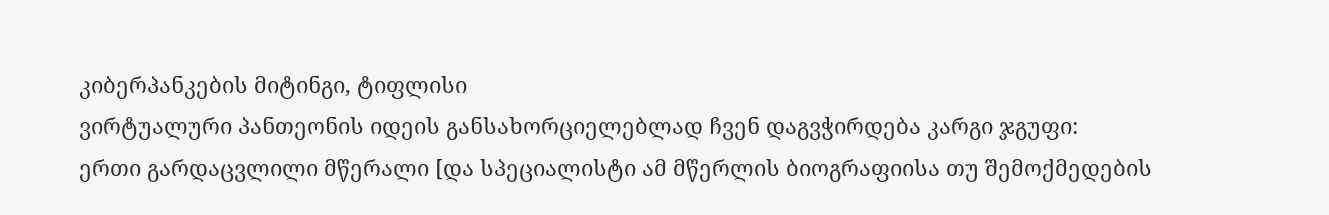კიბერპანკების მიტინგი, ტიფლისი
ვირტუალური პანთეონის იდეის განსახორციელებლად ჩვენ დაგვჭირდება კარგი ჯგუფი:
ერთი გარდაცვლილი მწერალი [და სპეციალისტი ამ მწერლის ბიოგრაფიისა თუ შემოქმედების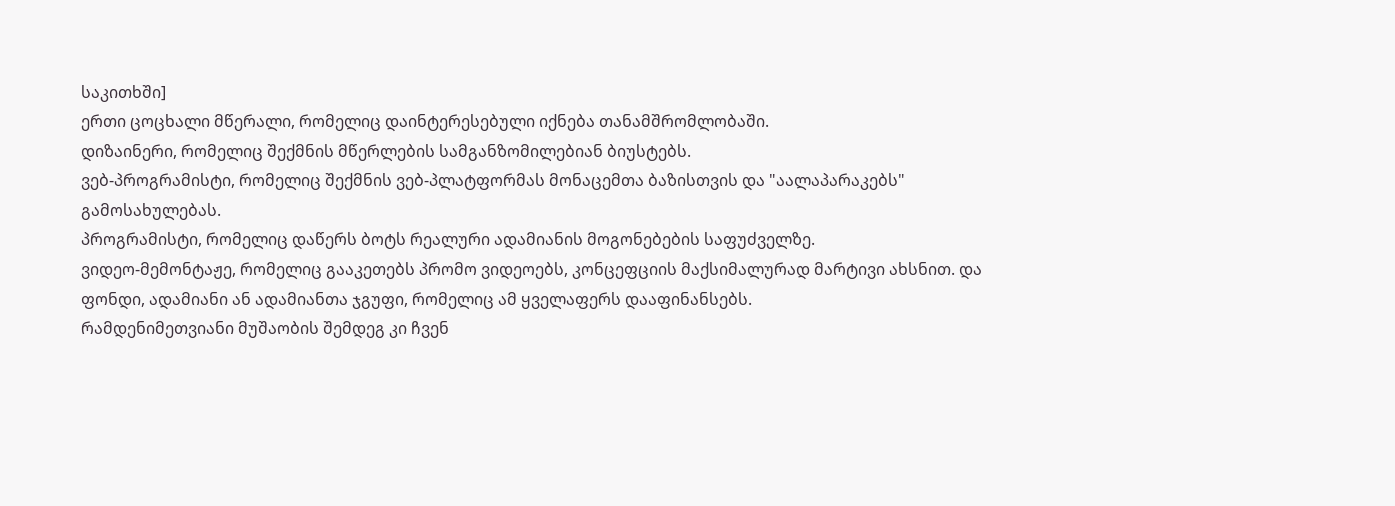საკითხში]
ერთი ცოცხალი მწერალი, რომელიც დაინტერესებული იქნება თანამშრომლობაში.
დიზაინერი, რომელიც შექმნის მწერლების სამგანზომილებიან ბიუსტებს.
ვებ-პროგრამისტი, რომელიც შექმნის ვებ-პლატფორმას მონაცემთა ბაზისთვის და "აალაპარაკებს" გამოსახულებას.
პროგრამისტი, რომელიც დაწერს ბოტს რეალური ადამიანის მოგონებების საფუძველზე.
ვიდეო-მემონტაჟე, რომელიც გააკეთებს პრომო ვიდეოებს, კონცეფციის მაქსიმალურად მარტივი ახსნით. და ფონდი, ადამიანი ან ადამიანთა ჯგუფი, რომელიც ამ ყველაფერს დააფინანსებს.
რამდენიმეთვიანი მუშაობის შემდეგ კი ჩვენ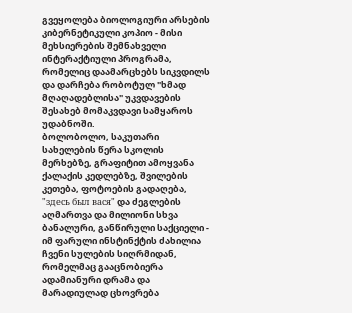გვეყოლება ბიოლოგიური არსების კიბერნეტიკული კოპიო - მისი მეხსიერების შემნახველი ინტერაქტიული პროგრამა, რომელიც დაამარცხებს სიკვდილს და დარჩება რობოტულ "ხმად მღაღადებლისა" უკვდავების შესახებ მომაკვდავი სამყაროს უდაბნოში.
ბოლობოლო, საკუთარი სახელების წერა სკოლის მერხებზე, გრაფიტით ამოყვანა ქალაქის კედლებზე, შვილების კეთება, ფოტოების გადაღება, "здесь был вася" და ძეგლების აღმართვა და მილიონი სხვა ბანალური, განწირული საქციელი - იმ ფარული ინსტინქტის ძახილია ჩვენი სულების სიღრმიდან, რომელმაც გააცნობიერა ადამიანური დრამა და მარადიულად ცხოვრება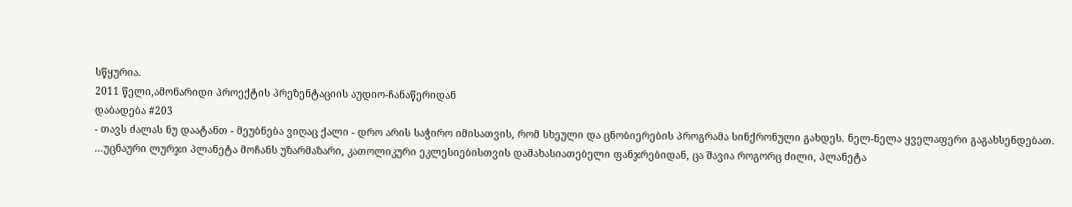სწყურია.
2011 წელი,ამონარიდი პროექტის პრეზენტაციის აუდიო-ჩანაწერიდან
დაბადება #203
- თავს ძალას ნუ დაატანთ - მეუბნება ვიღაც ქალი - დრო არის საჭირო იმისათვის, რომ სხეული და ცნობიერების პროგრამა სინქრონული გახდეს. ნელ-ნელა ყველაფერი გაგახსენდებათ.
…უცნაური ლურჯი პლანეტა მოჩანს უზარმაზარი, კათოლიკური ეკლესიებისთვის დამახასიათებელი ფანჯრებიდან, ცა შავია როგორც ძილი, პლანეტა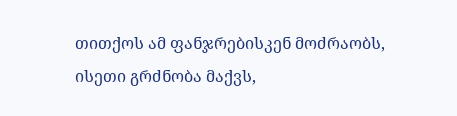თითქოს ამ ფანჯრებისკენ მოძრაობს, ისეთი გრძნობა მაქვს,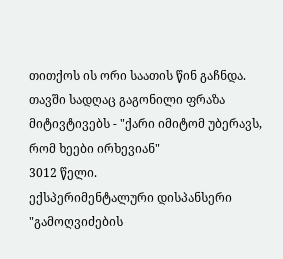თითქოს ის ორი საათის წინ გაჩნდა. თავში სადღაც გაგონილი ფრაზა მიტივტივებს - "ქარი იმიტომ უბერავს, რომ ხეები ირხევიან"
3012 წელი.
ექსპერიმენტალური დისპანსერი
"გამოღვიძების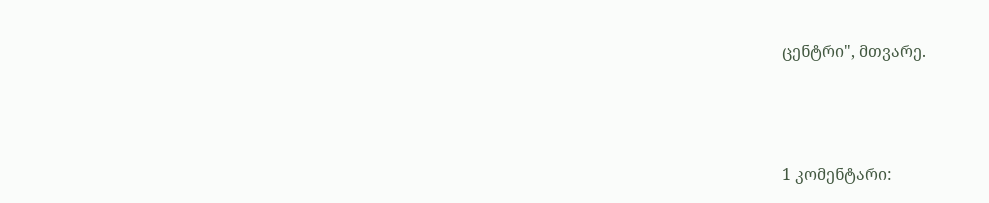ცენტრი", მთვარე.





1 კომენტარი: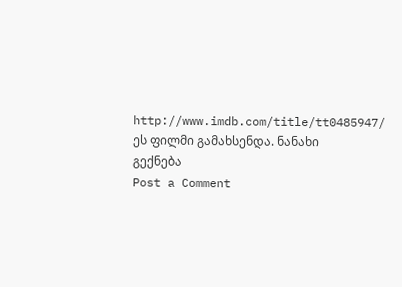http://www.imdb.com/title/tt0485947/ ეს ფილმი გამახსენდა. ნანახი გექნება
Post a Comment